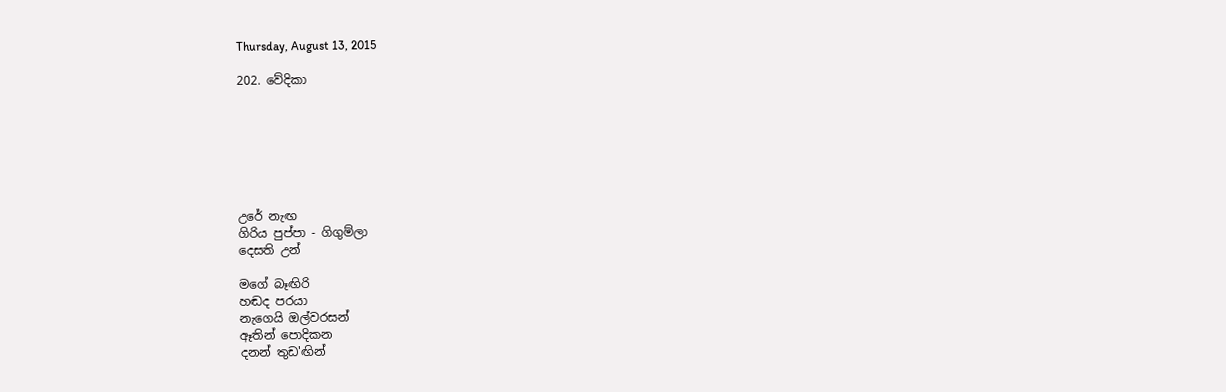Thursday, August 13, 2015

202. වේදිකා







උරේ නැඟ
ගිරිය පුප්පා - ගිගුම්ලා
දෙසති උන්

මගේ බෑඟිරි
හඬද පරයා
නැගෙයි ඔල්වරසන්
ඈතින් පොදිකන
දනන් තුඩ'ඟින්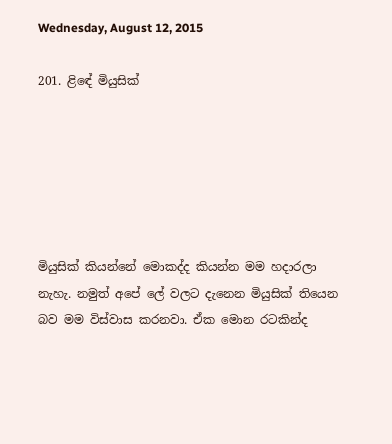Wednesday, August 12, 2015

201. ළිඳේ මියුසික්






මියුසික් කියන්නේ මොකද්ද කියන්න මම හදාරලා නැහැ. නමුත් අපේ ලේ වලට දැනෙන මියුසික් තියෙන බව මම විස්වාස කරනවා. ඒක මොන රටකින්ද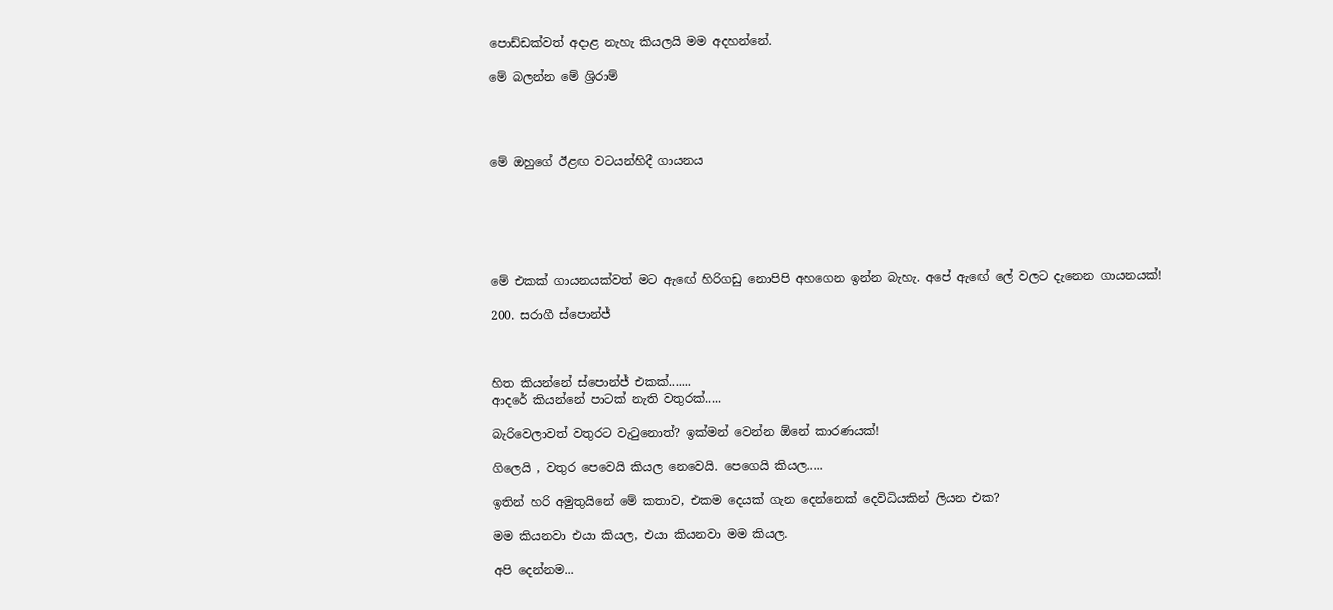පොඩ්ඩක්වත් අදාළ නැහැ කියලයි මම අදහන්නේ.

මේ බලන්න මේ ශ්‍රිරාම්




මේ ඔහුගේ ඊළඟ වටයන්හිදී ගායනය






මේ එකක් ගායනයක්වත් මට ඇඟේ හිරිගඩු නොපිපි අහගෙන ඉන්න බැහැ. අපේ ඇඟේ ලේ වලට දැනෙන ගායනයක්!

200. සරාගී ස්පොන්ජ්



හිත කියන්නේ ස්පොන්ජ් එකක්.......
ආදරේ කියන්නේ පාටක් නැති වතුරක්.....

බැරිවෙලාවත් වතුරට වැටුනොත්? ඉක්මන් වෙන්න ඕනේ කාරණයක්!

ගිලෙයි , වතුර පෙවෙයි කියල නෙවෙයි. පෙගෙයි කියල.....

ඉතින් හරි අමුතුයිනේ මේ කතාව, එකම දෙයක් ගැන දෙන්නෙක් දෙවිධියකින් ලියන එක?

මම කියනවා එයා කියල, එයා කියනවා මම කියල.

අපි දෙන්නම...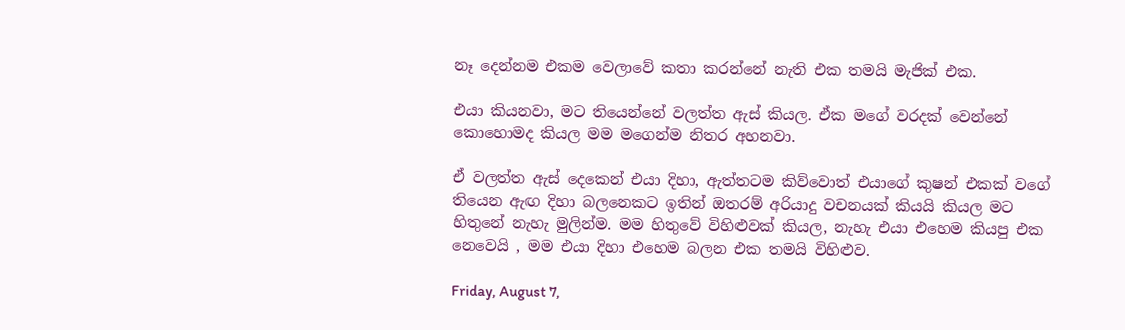නෑ දෙන්නම එකම වෙලාවේ කතා කරන්නේ නැති එක තමයි මැජික් එක.

එයා කියනවා, මට තියෙන්නේ වලත්ත ඇස් කියල. ඒක මගේ වරදක් වෙන්නේ කොහොමද කියල මම මගෙන්ම නිතර අහනවා.

ඒ වලත්ත ඇස් දෙකෙන් එයා දිහා, ඇත්තටම කිව්වොත් එයාගේ කුෂන් එකක් වගේ තියෙන ඇඟ දිහා බලනෙකට ඉතින් ඔතරම් අරියාදු වචනයක් කියයි කියල මට හිතුනේ නැහැ මුලින්ම. මම හිතුවේ විහිළුවක් කියල, නැහැ එයා එහෙම කියපු එක නෙවෙයි , මම එයා දිහා එහෙම බලන එක තමයි විහිළුව.

Friday, August 7,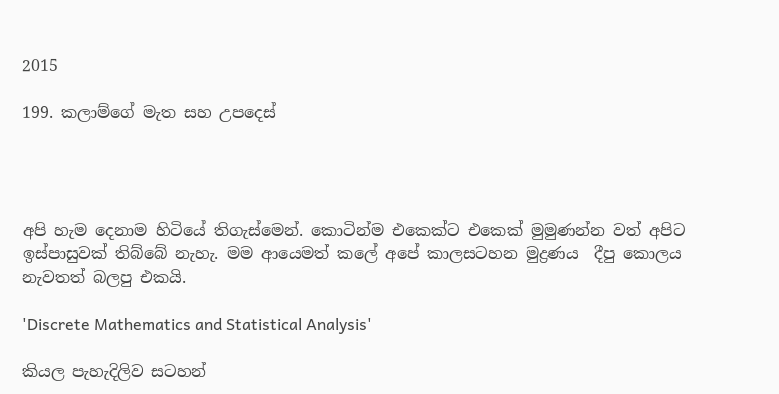2015

199. කලාම්ගේ මැත සහ උපදෙස්




අපි හැම දෙනාම හිටියේ තිගැස්මෙන්. කොටින්ම එකෙක්ට එකෙක් මුමුණන්න වත් අපිට ඉස්පාසුවක් තිබ්බේ නැහැ. මම ආයෙමත් කලේ අපේ කාලසටහන මුද්‍රණය  දීපු කොලය නැවතත් බලපු එකයි.

'Discrete Mathematics and Statistical Analysis'

කියල පැහැදිලිව සටහන්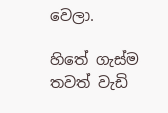වෙලා.

හිතේ ගැස්ම තවත් වැඩි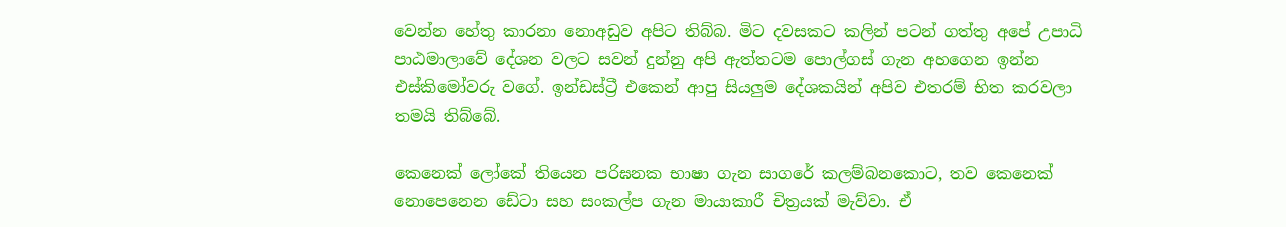වෙන්න හේතු කාරනා නොඅඩුව අපිට තිබ්බ. මිට දවසකට කලින් පටන් ගත්තු අපේ උපාධි පාඨමාලාවේ දේශන වලට සවන් දුන්නු අපි ඇත්තටම පොල්ගස් ගැන අහගෙන ඉන්න එස්කිමෝවරු වගේ. ඉන්ඩස්ට්‍රී එකෙන් ආපු සියලුම දේශකයින් අපිව එතරම් භිත කරවලා තමයි තිබ්බේ.

කෙනෙක් ලෝකේ තියෙන පරිඝනක භාෂා ගැන සාගරේ කලම්බනකොට, තව කෙනෙක් නොපෙනෙන ඩේටා සහ සංකල්ප ගැන මායාකාරී චිත්‍රයක් මැව්වා. ඒ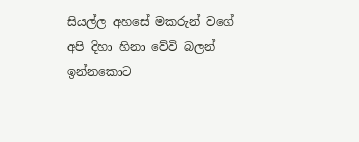සියල්ල අහසේ මකරුන් වගේ අපි දිහා හිනා වේවි බලන් ඉන්නකොට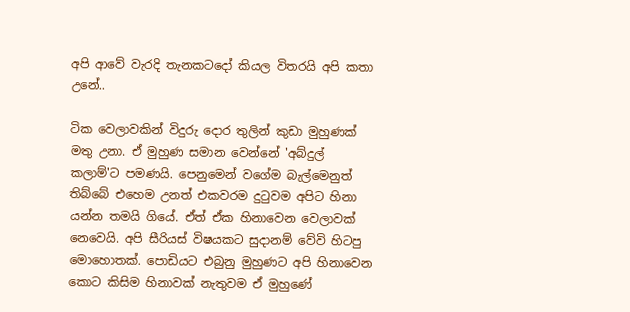අපි ආවේ වැරදි තැනකටදෝ කියල විතරයි අපි කතා උනේ..

ටික වෙලාවකින් විදුරු දොර තුලින් කුඩා මුහුණක් මතු උනා. ඒ මුහුණ සමාන වෙන්නේ 'අබ්දුල් කලාම්'ට පමණයි. පෙනුමෙන් වගේම බැල්මෙනුත් තිබ්බේ එහෙම උනත් එකවරම දුටුවම අපිට හිනා යන්න තමයි ගියේ. ඒත් ඒක හිනාවෙන වෙලාවක් නෙවෙයි. අපි සීරියස් විෂයකට සුදානම් වේවි හිටපු මොහොතක්. පොඩියට එබුනු මුහුණට අපි හිනාවෙන කොට කිසිම හිනාවක් නැතුවම ඒ මුහුණේ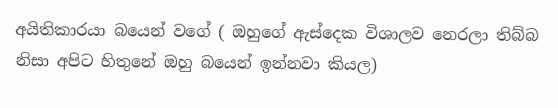අයිතිකාරයා බයෙන් වගේ ( ඔහුගේ ඇස්දෙක විශාලව නෙරලා තිබ්බ නිසා අපිට හිතුනේ ඔහු බයෙන් ඉන්නවා කියල)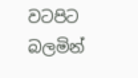වටපිට බලමින්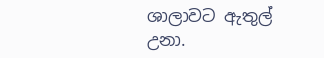ශාලාවට ඇතුල් උනා.